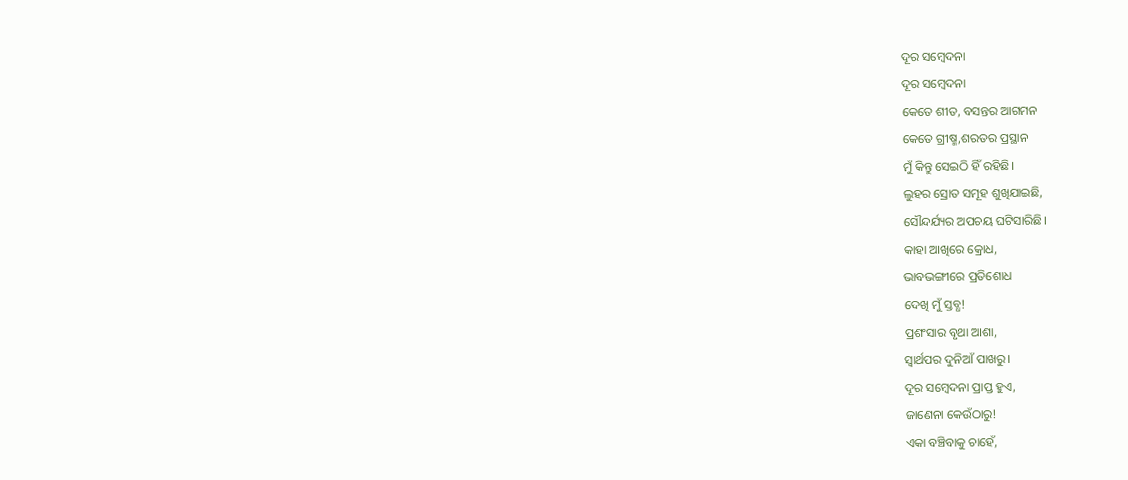ଦୂର ସମ୍ବେଦନା
ଦୂର ସମ୍ବେଦନା
କେତେ ଶୀତ, ବସନ୍ତର ଆଗମନ
କେତେ ଗ୍ରୀଷ୍ମ,ଶରତର ପ୍ରସ୍ଥାନ
ମୁଁ କିନ୍ତୁ ସେଇଠି ହିଁ ରହିଛି।
ଲୁହର ସ୍ରୋତ ସମୂହ ଶୁଖିଯାଇଛି,
ସୌନ୍ଦର୍ଯ୍ୟର ଅପଚୟ ଘଟିସାରିଛି।
କାହା ଆଖିରେ କ୍ରୋଧ,
ଭାବଭଙ୍ଗୀରେ ପ୍ରତିଶୋଧ
ଦେଖି ମୁଁ ସ୍ତବ୍ଧ!
ପ୍ରଶଂସାର ବୃଥା ଆଶା,
ସ୍ୱାର୍ଥପର ଦୁନିଆଁ ପାଖରୁ।
ଦୂର ସମ୍ବେଦନା ପ୍ରାପ୍ତ ହୁଏ,
ଜାଣେନା କେଉଁଠାରୁ!
ଏକା ବଞ୍ଚିବାକୁ ଚାହେଁ,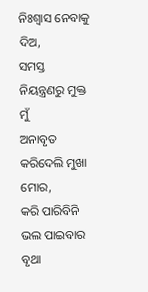ନିଃଶ୍ୱାସ ନେବାକୁ ଦିଅ,
ସମସ୍ତ ନିୟନ୍ତ୍ରଣରୁ ମୁକ୍ତ ମୁଁ
ଅନାବୃତ କରିଦେଲି ମୁଖା ମୋର,
କରି ପାରିବିନି ଭଲ ପାଇବାର
ବୃଥା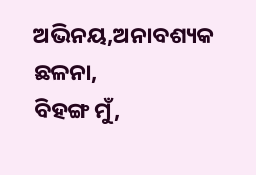ଅଭିନୟ,ଅନାବଶ୍ୟକ ଛଳନା,
ବିହଙ୍ଗ ମୁଁ,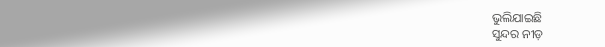ଭୁଲିଯାଇଛି
ସୁନ୍ଦର ନୀଡ଼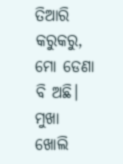ତିଆରି କରୁକରୁ,
ମୋ ଡେଣା ବି ଅଛି।
ମୁଖା ଖୋଲି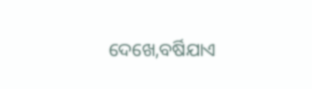ଦେଖେ,ବର୍ଷିଯାଏ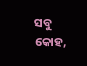ସବୁ କୋହ,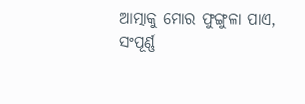ଆତ୍ମାକୁ ମୋର ଫୁଙ୍ଗୁଳା ପାଏ,
ସଂପୂର୍ଣ୍ଣ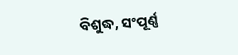ବିଶୁଦ୍ଧ, ସଂପୂର୍ଣ୍ଣ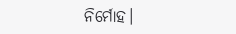ନିର୍ମୋହ।